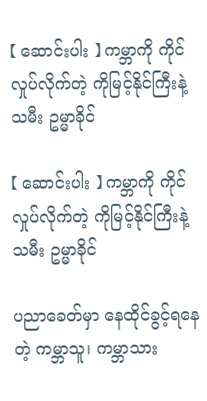【 ဆောင်းပါး 】 ကမ္ဘာကို ကိုင်လှုပ်လိုက်တဲ့ ကိုမြင့်နိုင်ကြီးနဲ့ သမီး ဥမ္မာခိုင်

【 ဆောင်းပါး 】 ကမ္ဘာကို ကိုင်လှုပ်လိုက်တဲ့ ကိုမြင့်နိုင်ကြီးနဲ့ သမီး ဥမ္မာခိုင်

ပညာခေတ်မှာ နေထိုင်ခွင့်ရနေတဲ့ ကမ္ဘာသူ၊ ကမ္ဘာသား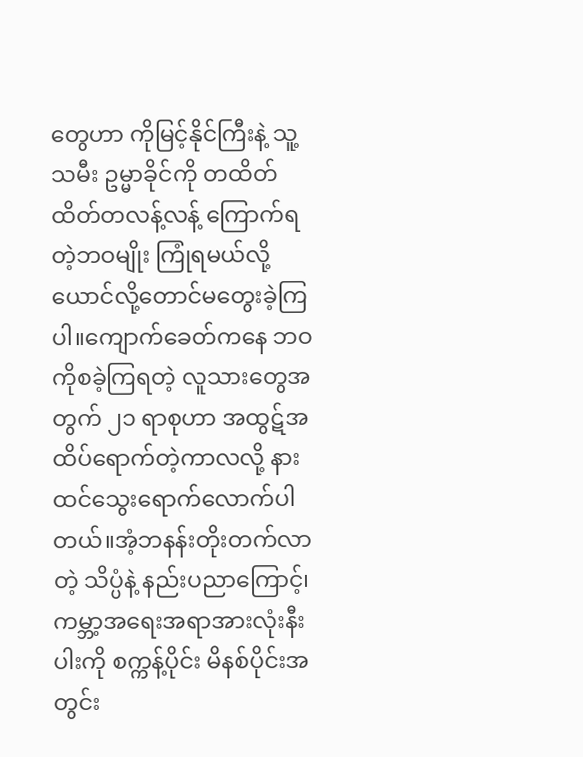တွေဟာ ကိုမြင့်နိုင်ကြီးနဲ့ သူ့သမီး ဥမ္မာခိုင်ကို တထိတ်ထိတ်တလန့်လန့် ကြောက်ရတဲ့ဘဝမျိုး ကြုံရမယ်လို့ ယောင်လို့တောင်မတွေးခဲ့ကြပါ။ကျောက်ခေတ်ကနေ ဘဝကိုစခဲ့ကြရတဲ့ လူသားတွေအတွက် ၂၁ ရာစုဟာ အထွဋ်အထိပ်ရောက်တဲ့ကာလလို့ နားထင်သွေးရောက်လောက်ပါတယ်။အံ့ဘနန်းတိုးတက်လာတဲ့ သိပ္ပံနဲ့ နည်းပညာကြောင့်၊ ကမ္ဘာ့အရေးအရာအားလုံးနီးပါးကို စက္ကန့်ပိုင်း မိနစ်ပိုင်းအတွင်း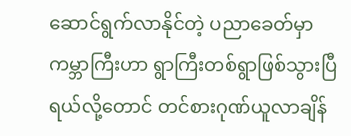ဆောင်ရွက်လာနိုင်တဲ့ ပညာခေတ်မှာ ကမ္ဘာကြီးဟာ ရွာကြီးတစ်ရွာဖြစ်သွားပြီရယ်လို့တောင် တင်စားဂုဏ်ယူလာချိန်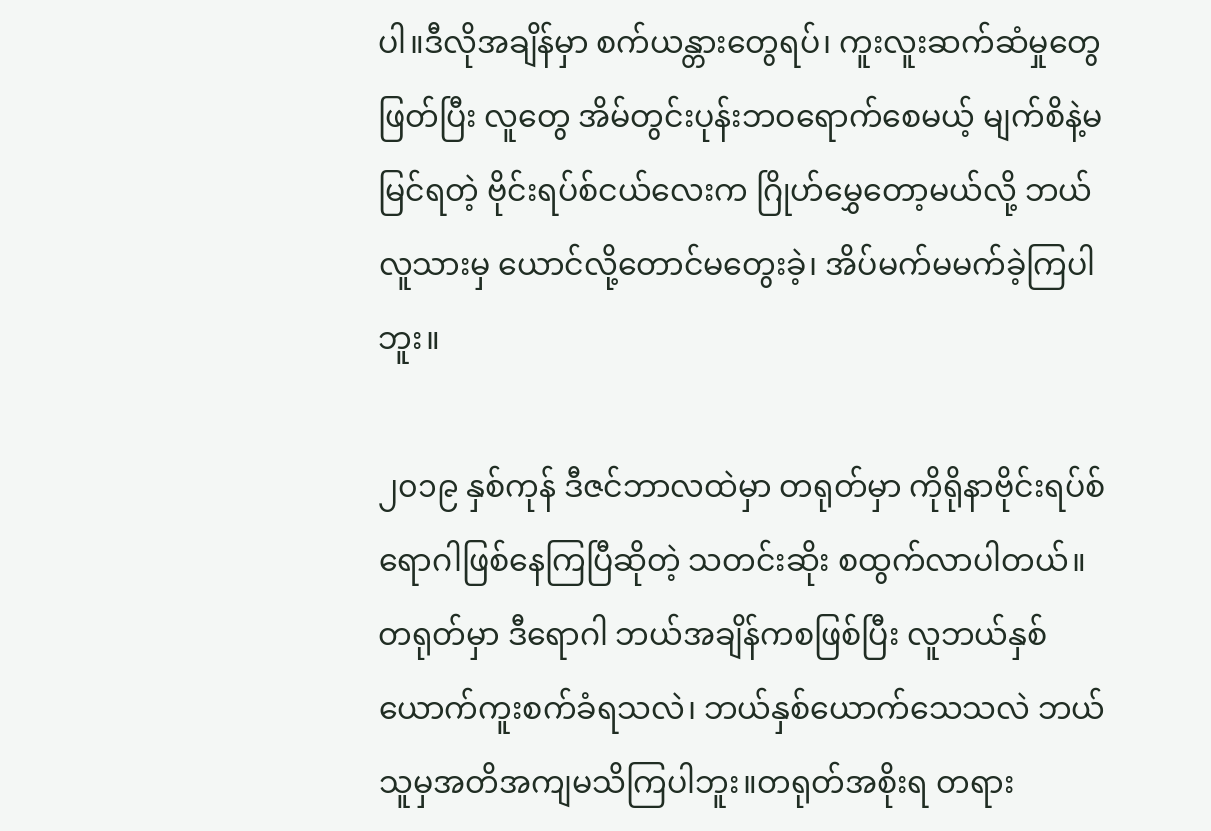ပါ။ဒီလိုအချိန်မှာ စက်ယန္တားတွေရပ်၊ ကူးလူးဆက်ဆံမှုတွေဖြတ်ပြီး လူတွေ အိမ်တွင်းပုန်းဘဝရောက်စေမယ့် မျက်စိနဲ့မမြင်ရတဲ့ ဗိုင်းရပ်စ်ငယ်လေးက ဂြိုဟ်မွှေတော့မယ်လို့ ဘယ်လူသားမှ ယောင်လို့တောင်မတွေးခဲ့၊ အိပ်မက်မမက်ခဲ့ကြပါဘူး။

၂၀၁၉ နှစ်ကုန် ဒီဇင်ဘာလထဲမှာ တရုတ်မှာ ကိုရိုနာဗိုင်းရပ်စ်ရောဂါဖြစ်နေကြပြီဆိုတဲ့ သတင်းဆိုး စထွက်လာပါတယ်။တရုတ်မှာ ဒီရောဂါ ဘယ်အချိန်ကစဖြစ်ပြီး လူဘယ်နှစ်ယောက်ကူးစက်ခံရသလဲ၊ ဘယ်နှစ်ယောက်သေသလဲ ဘယ်သူမှအတိအကျမသိကြပါဘူး။တရုတ်အစိုးရ တရား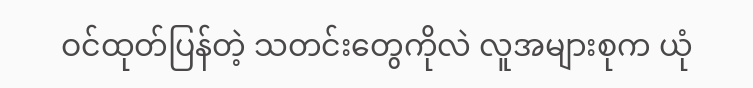ဝင်ထုတ်ပြန်တဲ့ သတင်းတွေကိုလဲ လူအများစုက ယုံ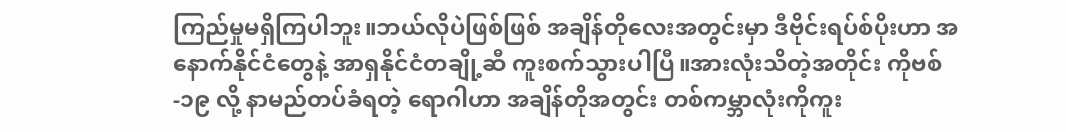ကြည်မှုမရှိကြပါဘူး။ဘယ်လိုပဲဖြစ်ဖြစ် အချိန်တိုလေးအတွင်းမှာ ဒီဗိုင်းရပ်စ်ပိုးဟာ အနောက်နိုင်ငံတွေနဲ့ အာရှနိုင်ငံတချို့ဆီ ကူးစက်သွားပါပြီ။အားလုံးသိတဲ့အတိုင်း ကိုဗစ်-၁၉ လို့ နာမည်တပ်ခံရတဲ့ ရောဂါဟာ အချိန်တိုအတွင်း တစ်ကမ္ဘာလုံးကိုကူး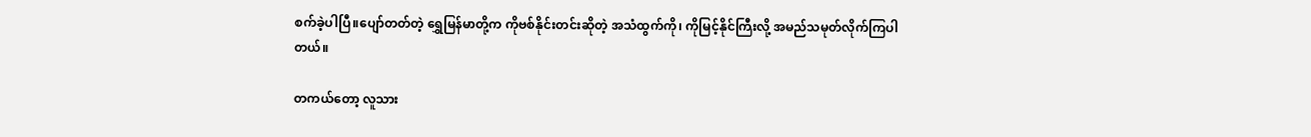စက်ခဲ့ပါပြီ။ပျော်တတ်တဲ့ ရွှေမြန်မာတို့က ကိုဗစ်နိုင်းတင်းဆိုတဲ့ အသံထွက်ကို၊ ကိုမြင့်နိုင်ကြီးလို့ အမည်သမုတ်လိုက်ကြပါတယ်။

တကယ်တော့ လူသား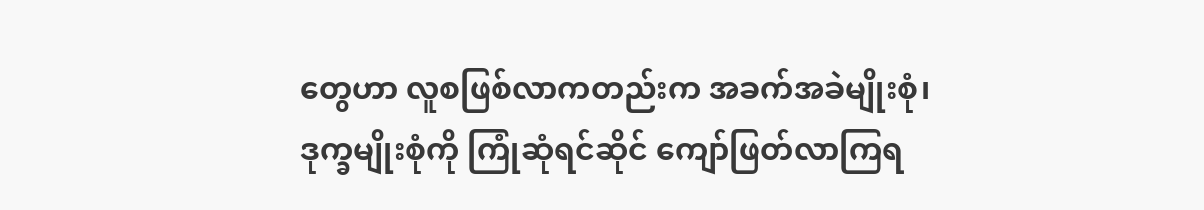တွေဟာ လူစဖြစ်လာကတည်းက အခက်အခဲမျိုးစုံ၊ ဒုက္ခမျိုးစုံကို ကြုံဆုံရင်ဆိုင် ကျော်ဖြတ်လာကြရ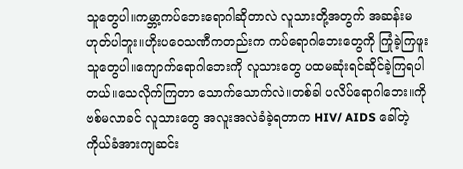သူတွေပါ။ကမ္ဘာ့ကပ်ဘေးရောဂါဆိုတာလဲ လူသားတို့အတွက် အဆန်းမဟုတ်ပါဘူး။ဟိုးပဝေသဏီကတည်းက ကပ်ရောဂါဘေးတွေကို ကြုံခဲ့ကြဖူးသူတွေပါ။ကျောက်ရောဂါဘေးကို လူသားတွေ ပထမဆုံးရင်ဆိုင်ခဲ့ကြရပါတယ်။သေလိုက်ကြတာ သောက်သောက်လဲ။တစ်ခါ ပလိပ်ရောဂါဘေး။ကိုဗစ်မလာခင် လူသားတွေ အလူးအလဲခံခဲ့ရတာက HIV/ AIDS ခေါ်တဲ့ ကိုယ်ခံအားကျဆင်း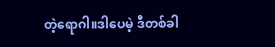တဲ့ရောဂါ။ဒါပေမဲ့ ဒီတစ်ခါ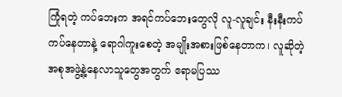ကြုံရတဲ့ ကပ်ဘေးက အရင်ကပ်ဘေးတွေလို လူ-လူချင်း နီးနီးကပ်ကပ်နေတာနဲ့ ရောဂါကူးစေတဲ့ အမျိုးအစားဖြစ်နေတာက၊ လူဆိုတဲ့ အစုအဖွဲ့နဲ့နေလာသူတွေအတွက် ဧရာမပြဿ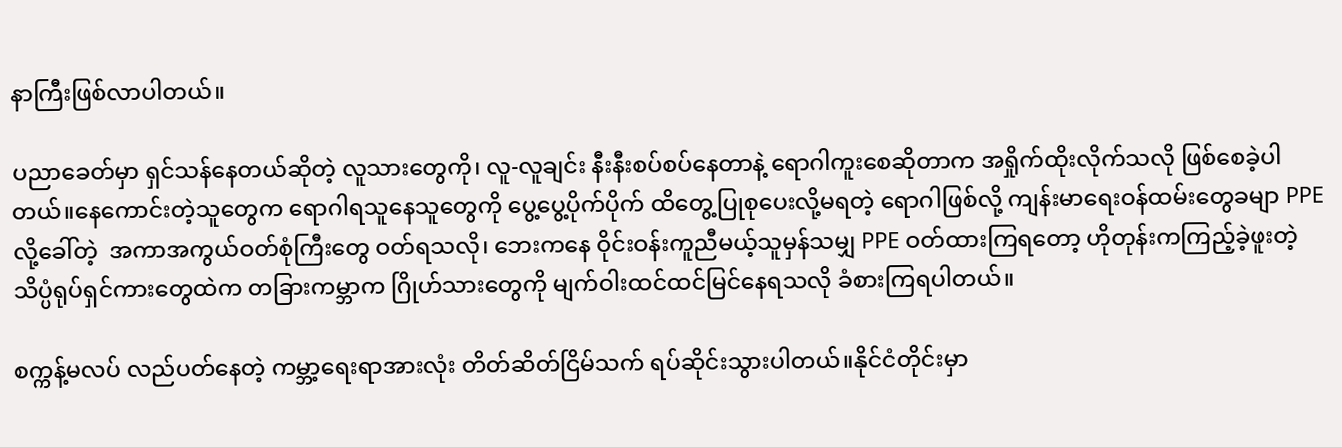နာကြီးဖြစ်လာပါတယ်။

ပညာခေတ်မှာ ရှင်သန်နေတယ်ဆိုတဲ့ လူသားတွေကို၊ လူ-လူချင်း နီးနီးစပ်စပ်နေတာနဲ့ ရောဂါကူးစေဆိုတာက အရှိုက်ထိုးလိုက်သလို ဖြစ်စေခဲ့ပါတယ်။နေကောင်းတဲ့သူတွေက ရောဂါရသူနေသူတွေကို ပွေ့ပွေ့ပိုက်ပိုက် ထိတွေ့ပြုစုပေးလို့မရတဲ့ ရောဂါဖြစ်လို့ ကျန်းမာရေးဝန်ထမ်းတွေခမျာ PPE လို့ခေါ်တဲ့  အကာအကွယ်ဝတ်စုံကြီးတွေ ဝတ်ရသလို၊ ဘေးကနေ ဝိုင်းဝန်းကူညီမယ့်သူမှန်သမျှ PPE ဝတ်ထားကြရတော့ ဟိုတုန်းကကြည့်ခဲ့ဖူးတဲ့ သိပ္ပံရုပ်ရှင်ကားတွေထဲက တခြားကမ္ဘာက ဂြိုဟ်သားတွေကို မျက်ဝါးထင်ထင်မြင်နေရသလို ခံစားကြရပါတယ်။

စက္ကန့်မလပ် လည်ပတ်နေတဲ့ ကမ္ဘာ့ရေးရာအားလုံး တိတ်ဆိတ်ငြိမ်သက် ရပ်ဆိုင်းသွားပါတယ်။နိုင်ငံတိုင်းမှာ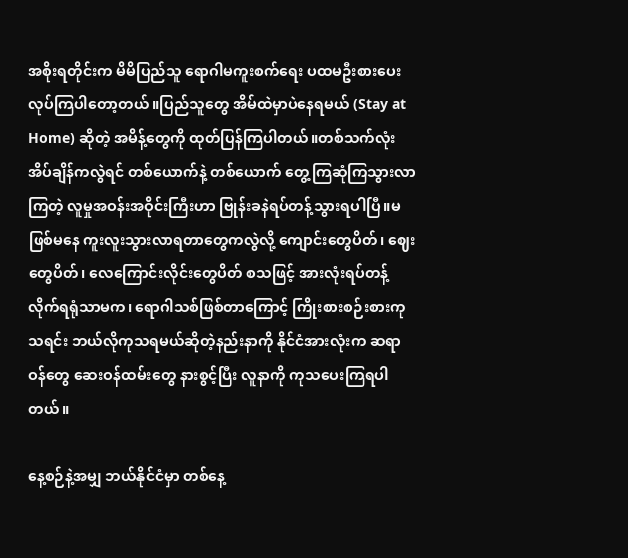အစိုးရတိုင်းက မိမိပြည်သူ ရောဂါမကူးစက်ရေး ပထမဦးစားပေးလုပ်ကြပါတော့တယ်။ပြည်သူတွေ အိမ်ထဲမှာပဲနေရမယ် (Stay at Home) ဆိုတဲ့ အမိန့်တွေကို ထုတ်ပြန်ကြပါတယ်။တစ်သက်လုံး အိပ်ချိန်ကလွဲရင် တစ်ယောက်နဲ့ တစ်ယောက် တွေ့ကြဆုံကြသွားလာကြတဲ့ လူမှုအဝန်းအဝိုင်းကြီးဟာ ဗြုန်းခနဲရပ်တန့်သွားရပါပြီ။မဖြစ်မနေ ကူးလူးသွားလာရတာတွေကလွဲလို့ ကျောင်းတွေပိတ်၊ ဈေးတွေပိတ်၊ လေကြောင်းလိုင်းတွေပိတ် စသဖြင့် အားလုံးရပ်တန့်လိုက်ရရုံသာမက၊ ရောဂါသစ်ဖြစ်တာကြောင့် ကြိုးစားစဉ်းစားကုသရင်း ဘယ်လိုကုသရမယ်ဆိုတဲ့နည်းနာကို နိုင်ငံအားလုံးက ဆရာဝန်တွေ ဆေးဝန်ထမ်းတွေ နားစွင့်ပြီး လူနာကို ကုသပေးကြရပါတယ်။

နေ့စဉ်နဲ့အမျှ ဘယ်နိုင်ငံမှာ တစ်နေ့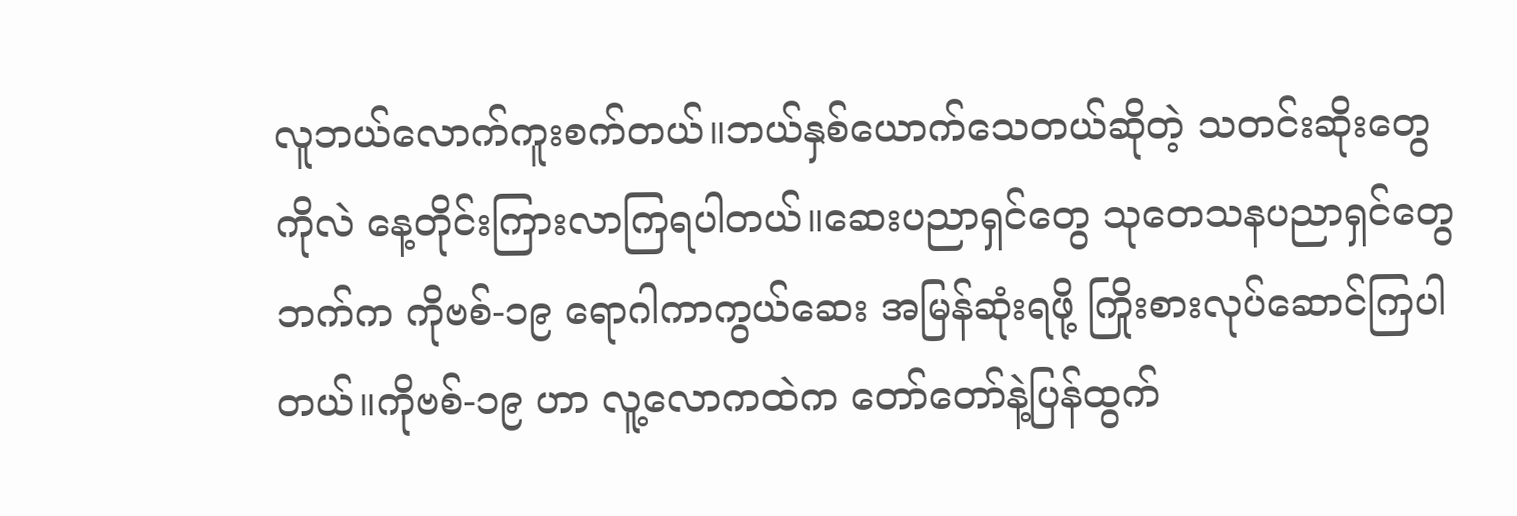လူဘယ်လောက်ကူးစက်တယ်။ဘယ်နှစ်ယောက်သေတယ်ဆိုတဲ့ သတင်းဆိုးတွေကိုလဲ နေ့တိုင်းကြားလာကြရပါတယ်။ဆေးပညာရှင်တွေ သုတေသနပညာရှင်တွေဘက်က ကိုဗစ်-၁၉ ရောဂါကာကွယ်ဆေး အမြန်ဆုံးရဖို့ ကြိုးစားလုပ်ဆောင်ကြပါတယ်။ကိုဗစ်-၁၉ ဟာ လူ့လောကထဲက တော်တော်နဲ့ပြန်ထွက်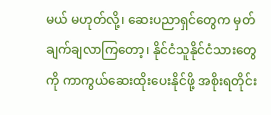မယ် မဟုတ်လို့၊ ဆေးပညာရှင်တွေက မှတ်ချက်ချလာကြတော့၊ နိုင်ငံသူနိုင်ငံသားတွေကို ကာကွယ်ဆေးထိုးပေးနိုင်ဖို့ အစိုးရတိုင်း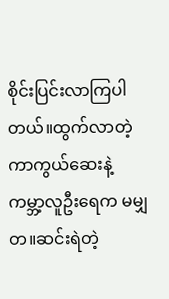စိုင်းပြင်းလာကြပါတယ်။ထွက်လာတဲ့ ကာကွယ်ဆေးနဲ့ ကမ္ဘာ့လူဦးရေက မမျှတ။ဆင်းရဲတဲ့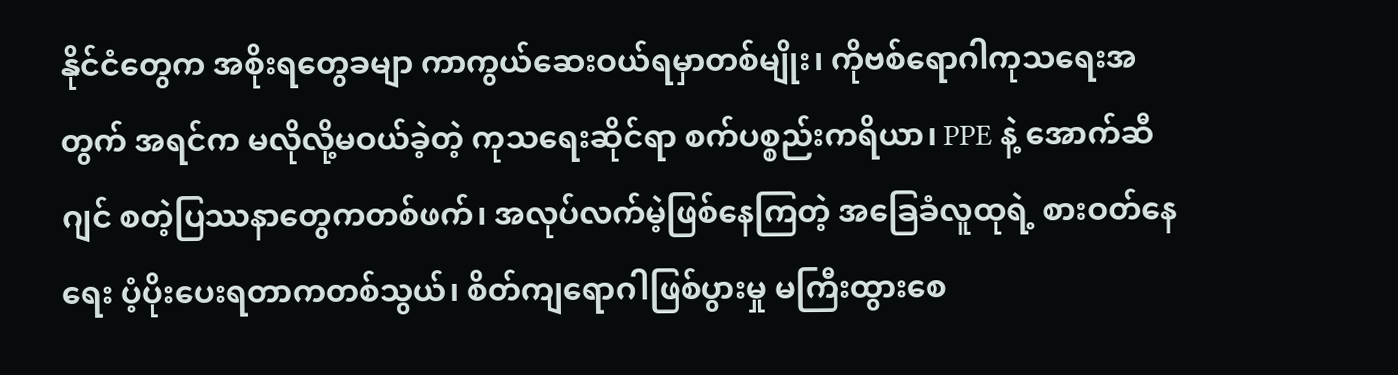နိုင်ငံတွေက အစိုးရတွေခမျာ ကာကွယ်ဆေးဝယ်ရမှာတစ်မျိုး၊ ကိုဗစ်ရောဂါကုသရေးအတွက် အရင်က မလိုလို့မဝယ်ခဲ့တဲ့ ကုသရေးဆိုင်ရာ စက်ပစ္စည်းကရိယာ၊ PPE နဲ့ အောက်ဆီဂျင် စတဲ့ပြဿနာတွေကတစ်ဖက်၊ အလုပ်လက်မဲ့ဖြစ်နေကြတဲ့ အခြေခံလူထုရဲ့ စားဝတ်နေရေး ပံ့ပိုးပေးရတာကတစ်သွယ်၊ စိတ်ကျရောဂါဖြစ်ပွားမှု မကြီးထွားစေ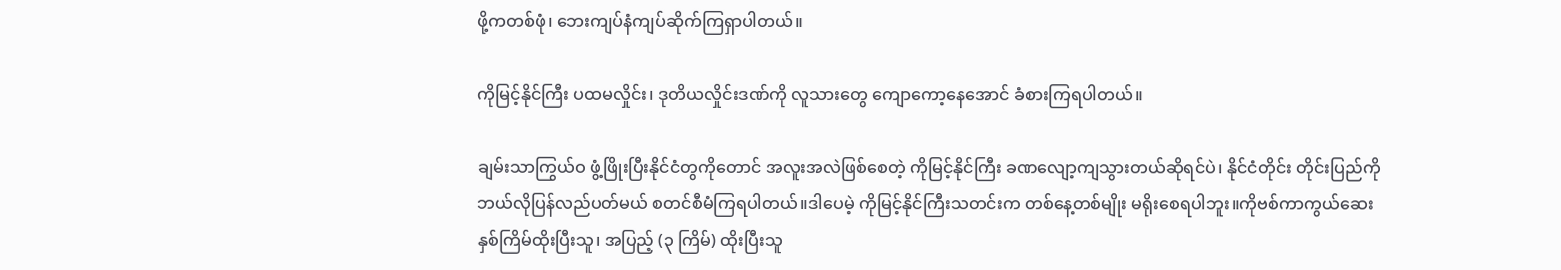ဖို့ကတစ်ဖုံ၊ ဘေးကျပ်နံကျပ်ဆိုက်ကြရှာပါတယ်။

ကိုမြင့်နိုင်ကြီး ပထမလှိုင်း၊ ဒုတိယလှိုင်းဒဏ်ကို လူသားတွေ ကျောကော့နေအောင် ခံစားကြရပါတယ်။

ချမ်းသာကြွယ်ဝ ဖွံ့ဖြိုးပြီးနိုင်ငံတွကိုတောင် အလူးအလဲဖြစ်စေတဲ့ ကိုမြင့်နိုင်ကြီး ခဏလျော့ကျသွားတယ်ဆိုရင်ပဲ၊ နိုင်ငံတိုင်း တိုင်းပြည်ကို ဘယ်လိုပြန်လည်ပတ်မယ် စတင်စီမံကြရပါတယ်။ဒါပေမဲ့ ကိုမြင့်နိုင်ကြီးသတင်းက တစ်နေ့တစ်မျိုး မရိုးစေရပါဘူး။ကိုဗစ်ကာကွယ်ဆေး နှစ်ကြိမ်ထိုးပြီးသူ၊ အပြည့် (၃ ကြိမ်) ထိုးပြီးသူ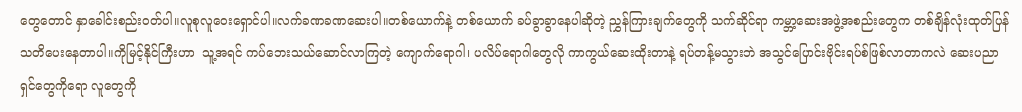တွေတောင် နှာခေါင်းစည်းဝတ်ပါ။လူစုလူဝေးရှောင်ပါ။လက်ခဏခဏဆေးပါ။တစ်ယောက်နဲ့ တစ်ယောက် ခပ်ခွာခွာနေပါဆိုတဲ့ ညွှန်ကြားချက်တွေကို သက်ဆိုင်ရာ ကမ္ဘာ့ဆေးအဖွဲ့အစည်းတွေက တစ်ချိန်လုံးထုတ်ပြန်သတိပေးနေတာပါ။ကိုမြင့်နိုင်ကြီးဟာ  သူ့အရင် ကပ်ဘေးသယ်ဆောင်လာကြတဲ့ ကျောက်ရောဂါ၊ ပလိပ်ရောဂါတွေလို ကာကွယ်ဆေးထိုးတာနဲ့ ရပ်တန့်မသွားဘဲ အသွင်ပြောင်းဗိုင်းရပ်စ်ဖြစ်လာတာကလဲ ဆေးပညာရှင်တွေကိုရော လူတွေကို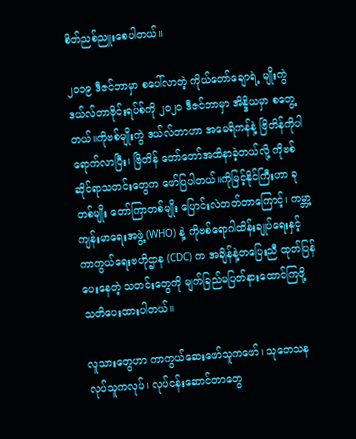စိတ်ညစ်ညူးစေပါတယ်။

၂၀၁၉ ဒီဇင်ဘာမှာ စပေါ်လာတဲ့ ကိုယ်တော်ချောရဲ့ မျိုးကွဲ ဒယ်လ်တာဗိုင်းရပ်စ်ကို ၂၀၂၀ ဒီဇင်ဘာမှာ အိန္ဒိယမှာ စတွေ့တယ်။ကိုဗစ်မျိုးကွဲ ဒယ်လ်တာဟာ အမေရိကန်နဲ့ ဗြိတိန်ကိုပါ ရောက်လာပြီး၊ ဗြိတိန် တော်တော်အထိနာခဲ့တယ်လို့ ကိုဗစ်ဆိုင်ရာသတင်းတွေက ဖော်ပြပါတယ်။ကိုမြင့်နိုင်ကြီးဟာ ခုတစ်မျိုး တော်ကြာတစ်မျိုး ပြောင်းလဲတတ်တာကြောင့်၊ ကမ္ဘာ့ကျန်းမာရေးအဖွဲ့ (WHO) နဲ့ ကိုဗစ်ရောဂါထိန်းချုပ်ရေးနှင့် ကာကွယ်ရေးဗဟိုဌာန (CDC) က အချိန်နဲ့တပြေးညီ ထုတ်ပြန်ပေးနေတဲ့ သတင်းတွေကို မျက်ခြည်မပြတ်နားထောင်ကြဖို့ သတိပေးထားပါတယ်။

လူသားတွေဟာ ကာကွယ်ဆေးဖော်သူကဖော်၊ သုတေသနလုပ်သူကလုပ်၊ လုပ်ငန်းဆောင်တာတွေ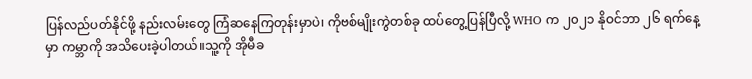ပြန်လည်ပတ်နိုင်ဖို့ နည်းလမ်းတွေ ကြံဆနေကြတုန်းမှာပဲ၊ ကိုဗစ်မျိုးကွဲတစ်ခု ထပ်တွေ့ပြန်ပြီလို့ WHO က ၂၀၂၁ နိုဝင်ဘာ ၂၆ ရက်နေ့မှာ ကမ္ဘာကို အသိပေးခဲ့ပါတယ်။သူ့ကို အိုမီခ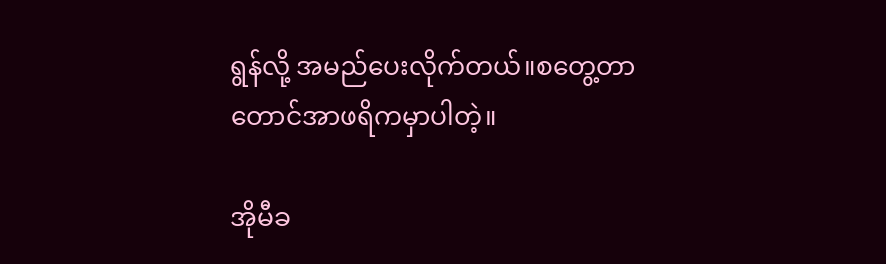ရွန်လို့ အမည်ပေးလိုက်တယ်။စတွေ့တာ တောင်အာဖရိကမှာပါတဲ့။

အိုမီခ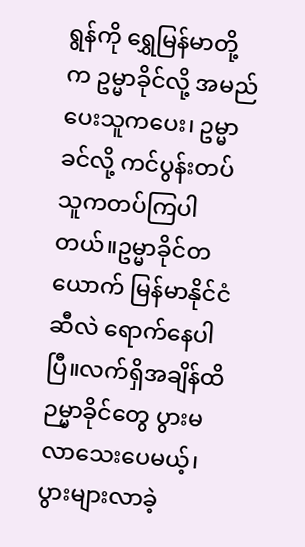ရွန်ကို ရွှေမြန်မာတို့က ဥမ္မာခိုင်လို့ အမည်ပေးသူကပေး၊ ဥမ္မာခင်လို့ ကင်ပွန်းတပ်သူကတပ်ကြပါတယ်။ဥမ္မာခိုင်တယောက် မြန်မာနိုင်ငံဆီလဲ ရောက်နေပါပြီ။လက်ရှိအချိန်ထိ ဉမ္မာခိုင်တွေ ပွားမလာသေးပေမယ့်၊ ပွားများလာခဲ့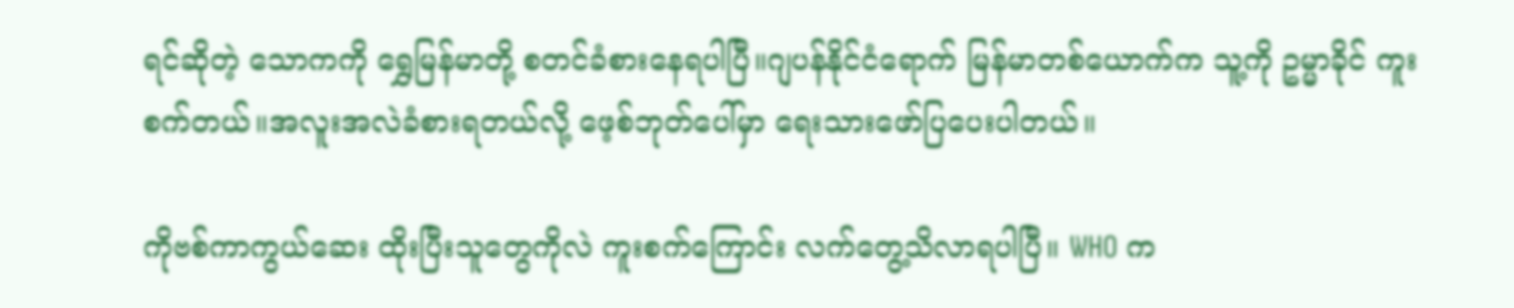ရင်ဆိုတဲ့ သောကကို ရွှေမြန်မာတို့ စတင်ခံစားနေရပါပြီ။ဂျပန်နိုင်ငံရောက် မြန်မာတစ်ယောက်က သူ့ကို ဥမ္မာခိုင် ကူးစက်တယ်။အလူးအလဲခံစားရတယ်လို့ ဖေ့စ်ဘုတ်ပေါ်မှာ ရေးသားဖော်ပြပေးပါတယ်။

ကိုဗစ်ကာကွယ်ဆေး ထိုးပြီးသူတွေကိုလဲ ကူးစက်ကြောင်း လက်တွေ့သိလာရပါပြီ။ WHO က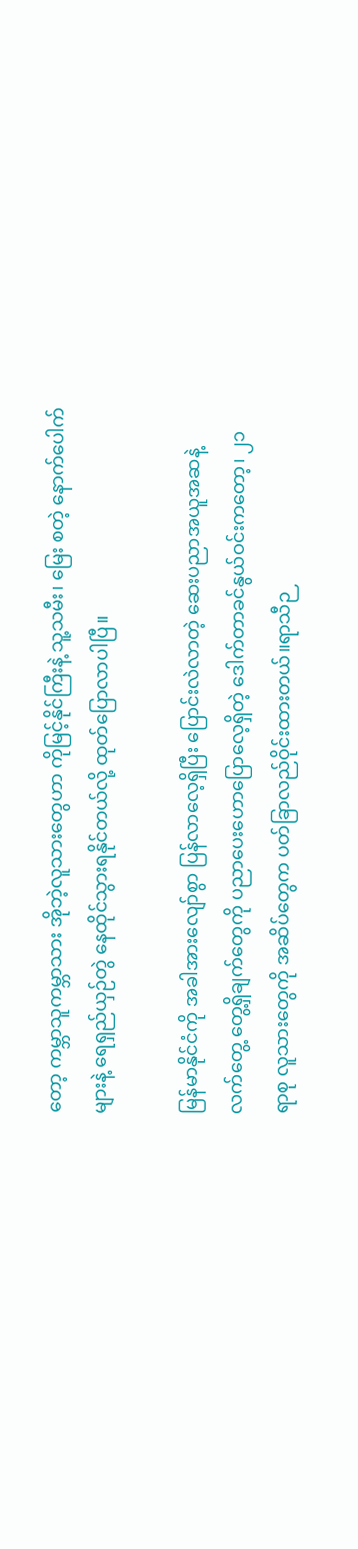တော့ ကမ္ဘာသူကမ္ဘာသား အိုဘဲ့လူသားတွေဟာ ကိုမြင့်နိုင်ကြီးနဲ့ သူ့သမီး၊ မြေး စတဲ့ နောက်ပေါက်များနဲ့ ရေရှည်ယှဉ်တွဲ နေထိုင်သွားရနိုင်တယ်လို့ ထုတ်ပြောလာပါပြီ။

မြန်မာနိုင်ငံကို အခါအားလျော်စွာ ပြန်လာလေ့ရှိပြီး ပြောင်းလဲလာတဲ့ ဆေးပညာအယူအဆနဲ့ လက်တွေ့ တွေ့ရှိချက်တွေကို ပညာပေးဟောပြောလေ့ရှိတဲ့ ဒေါက်တာခင်နွယ်ဝင်းကတော့၊ ၂၁ ရာစု လူသားတွေကို အဆိပ်တွေက ပတ်ခြာလည်ဝိုင်းထားတယ်။ရာသီဉ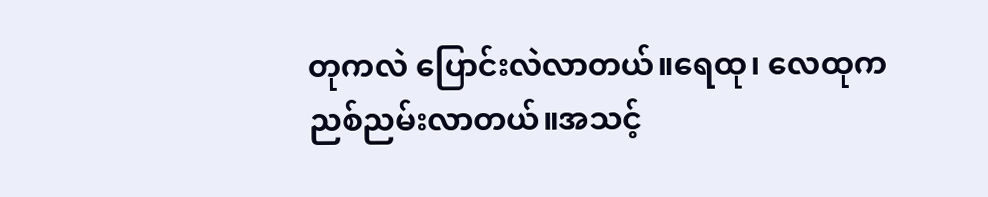တုကလဲ ပြောင်းလဲလာတယ်။ရေထု၊ လေထုက ညစ်ညမ်းလာတယ်။အသင့်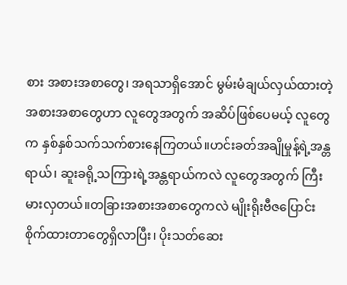စား အစားအစာတွေ၊ အရသာရှိအောင် မွမ်းမံချယ်လှယ်ထားတဲ့ အစားအစာတွေဟာ လူတွေအတွက် အဆိပ်ဖြစ်ပေမယ့် လူတွေက နှစ်နှစ်သက်သက်စားနေကြတယ်။ဟင်းခတ်အချိုမှုန့်ရဲ့အန္တရာယ်၊ ဆူးခရို့သကြားရဲ့အန္တရာယ်ကလဲ လူတွေအတွက် ကြီးမားလှတယ်။တခြားအစားအစာတွေကလဲ မျိုးရိုးဗီဇပြောင်းစိုက်ထားတာတွေရှိလာပြီး၊ ပိုးသတ်ဆေး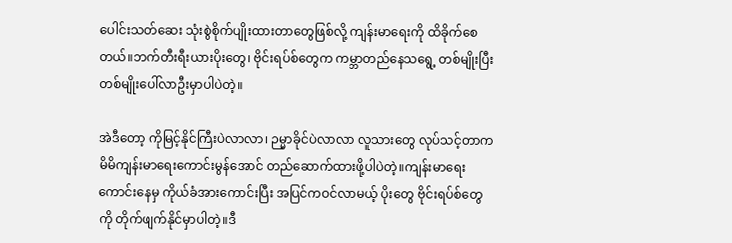ပေါင်းသတ်ဆေး သုံးစွဲစိုက်ပျိုးထားတာတွေဖြစ်လို့ ကျန်းမာရေးကို ထိခိုက်စေတယ်။ဘက်တီးရီးယားပိုးတွေ၊ ဗိုင်းရပ်စ်တွေက ကမ္ဘာတည်နေသရွေ့ တစ်မျိုးပြီး တစ်မျိုးပေါ်လာဦးမှာပါပဲတဲ့။

အဲဒီတော့ ကိုမြင့်နိုင်ကြီးပဲလာလာ၊ ဉမ္မာခိုင်ပဲလာလာ လူသားတွေ လုပ်သင့်တာက မိမိကျန်းမာရေးကောင်းမွန်အောင် တည်ဆောက်ထားဖို့ပါပဲတဲ့။ကျန်းမာရေးကောင်းနေမှ ကိုယ်ခံအားကောင်းပြီး အပြင်ကဝင်လာမယ့် ပိုးတွေ ဗိုင်းရပ်စ်တွေကို တိုက်ဖျက်နိုင်မှာပါတဲ့။ဒီ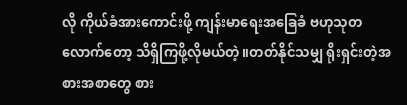လို ကိုယ်ခံအားကောင်းဖို့ ကျန်းမာရေးအခြေခံ ဗဟုသုတလောက်တော့ သိရှိကြဖို့လိုမယ်တဲ့။တတ်နိုင်သမျှ ရိုးရှင်းတဲ့အစားအစာတွေ စား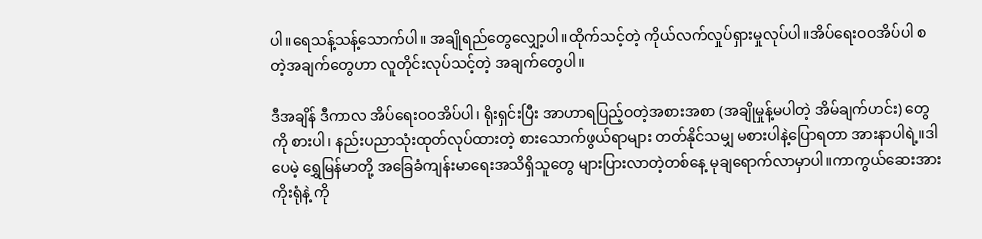ပါ။ရေသန့်သန့်သောက်ပါ။ အချိုရည်တွေလျှော့ပါ။ထိုက်သင့်တဲ့ ကိုယ်လက်လှုပ်ရှားမှုလုပ်ပါ။အိပ်ရေးဝဝအိပ်ပါ စတဲ့အချက်တွေဟာ လူတိုင်းလုပ်သင့်တဲ့ အချက်တွေပါ။

ဒီအချိန် ဒီကာလ အိပ်ရေးဝဝအိပ်ပါ၊ ရိုးရှင်းပြီး အာဟာရပြည့်ဝတဲ့အစားအစာ (အချိုမှုန့်မပါတဲ့ အိမ်ချက်ဟင်း) တွေကို စားပါ၊ နည်းပညာသုံးထုတ်လုပ်ထားတဲ့ စားသောက်ဖွယ်ရာများ တတ်နိုင်သမျှ မစားပါနဲ့ပြောရတာ အားနာပါရဲ့။ဒါပေမဲ့ ရွှေမြန်မာတို့ အခြေခံကျန်းမာရေးအသိရှိသူတွေ များပြားလာတဲ့တစ်နေ့ မုချရောက်လာမှာပါ။ကာကွယ်ဆေးအားကိုးရုံနဲ့ ကို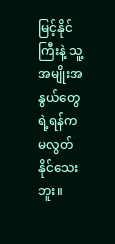မြင့်နိုင်ကြီးနဲ့ သူ့အမျိုးအနွယ်တွေရဲ့ရန်က မလွတ်နိုင်သေးဘူး။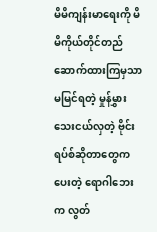မိမိကျန်းမာရေးကို မိမိကိုယ်တိုင်တည်ဆောက်ထားကြမှသာ မမြင်ရတဲ့ မှုန်မွှားသေးငယ်လှတဲ့ ဗိုင်းရပ်စ်ဆိုတာတွေကပေးတဲ့ ရောဂါဘေးက လွတ်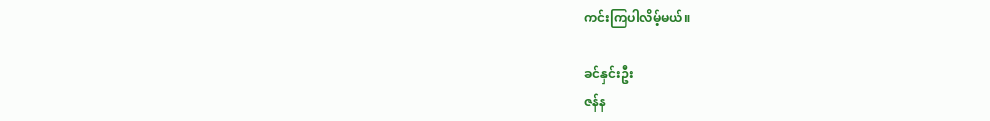ကင်းကြပါလိမ့်မယ်။

ခင်နှင်းဦး
ဇန်န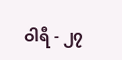ဝါရီ - ၂၇